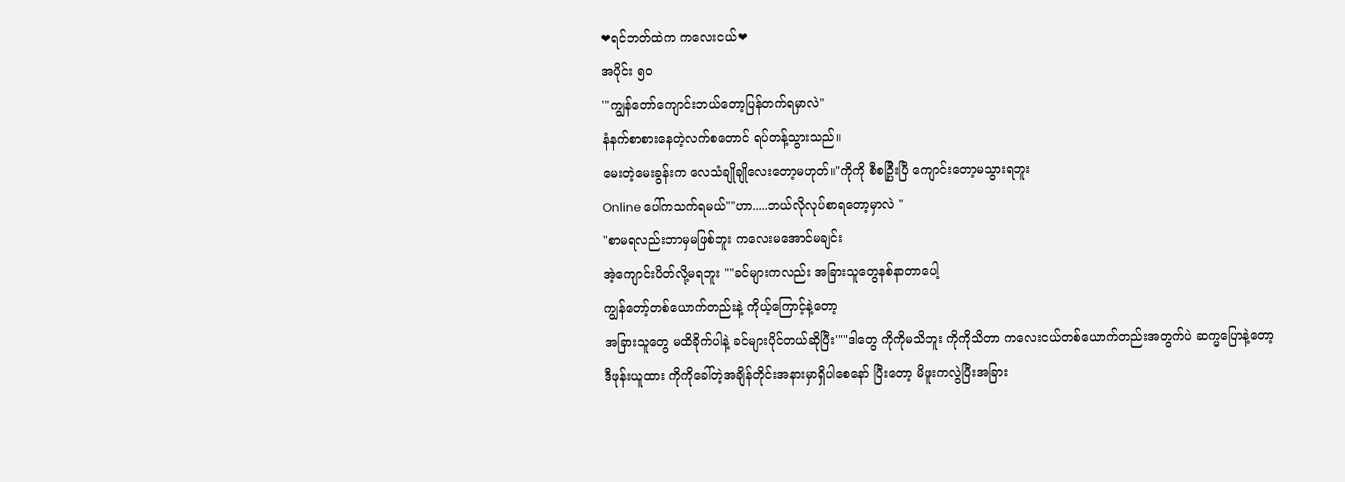❤ရင်ဘတ်ထဲက ကလေးငယ်❤
အပိုင်း ၅၀
'"ကျွန်တော်ကျောင်းဘယ်တော့ပြန်တက်ရမှာလဲ"
နံနက်စာစားနေတဲ့လက်စတောင် ရပ်တန့်သွားသည်။
မေးတဲ့မေးခွန်းက လေသံချိုချိုလေးတော့မဟုတ်။"ကိုကို စီစဉ္ပြီးပြီ ကျောင်းတော့မသွားရဘူး
Online ပေါ်ကသက်ရမယ်""ဟာ.....ဘယ်လိုလုပ်စာရတော့မှာလဲ "
"စာမရလည်းဘာမှမဖြစ်ဘူး ကလေးမအောင်မချင်း
အဲ့ကျောင်းပိတ်လို့မရဘူး ""ခင်များကလည်း အခြားသူတွေနစ်နာတာပေါ့
ကျွန်တော့်တစ်ယောက်တည်းနဲ့ ကိုယ့်ကြောင့်နဲ့တော့
အခြားသူတွေ မထိခိုက်ပါနဲ့ ခင်များပိုင်တယ်ဆိုပြီး'""ဒါတွေ ကိုကိုမသိဘူး ကိုကိုသိတာ ကလေးငယ်တစ်ယောက်တည်းအတွက်ပဲ ဆက္မပြောနဲ့တော့
ဒီဖုန်းယူထား ကိုကိုခေါ်တဲ့အချိန်တိုင်းအနားမှာရှိပါစေနော် ပြီးတော့ မိဖူးကလွဲပြီးအခြား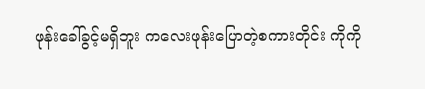ဖုန်းခေါ်ခွင့်မရှိဘူး ကလေးဖုန်းပြောတဲ့စကားတိုင်း ကိုကို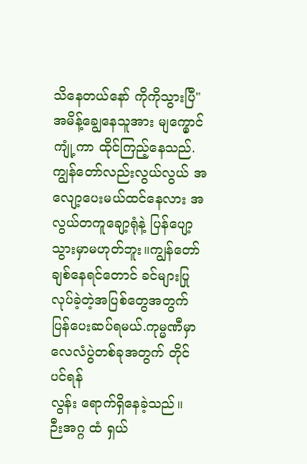သိနေတယ်နော် ကိုကိုသွားပြီ"အမိန့်ချွေနေသူအား မျက္မှောင်ကျုံ့ကာ ထိုင်ကြည့်နေသည်.
ကျွန်တော်လည်းလွယ်လွယ် အလျော့ပေးမယ်ထင်နေလား အလွယ်တကူချော့ရုံနဲ့ ပြန်ပျော့သွားမှာမဟုတ်ဘူး။ကျွန်တော်ချစ်နေရင်တောင် ခင်များပြုလုပ်ခဲ့တဲ့အပြစ်တွေအတွက်ပြန်ပေးဆပ်ရမယ်.ကုမ္မဏီမှာ လေလံပွဲတစ်ခုအတွက် တိုင်ပင်ရန်
လွန်း ရောက်ရှိနေခဲ့သည်။
ဉီးအဂ္ဂ ထံ ရှယ်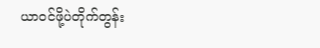ယာ၀င်ဖို့ပဲတိုက်တွန်း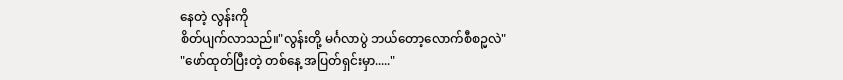နေတဲ့ လွန်းကို
စိတ်ပျက်လာသည်။"လွန်းတို့ မင်္ဂလာပွဲ ဘယ်တော့လောက်စီစဉ္မလဲ"
"ဖော်ထုတ်ပြီးတဲ့ တစ်နေ့ အပြတ်ရှင်းမှာ....."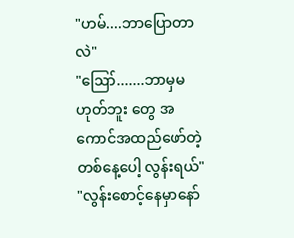"ဟမ်....ဘာပြောတာလဲ"
"ဪ.......ဘာမှမဟုတ်ဘူး တွေ အကောင်အထည်ဖော်တဲ့တစ်နေ့ပေါ့ လွန်းရယ်"
"လွန်းစောင့်နေမှာနော်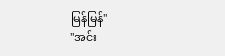မြန်မြန်"
"အင်း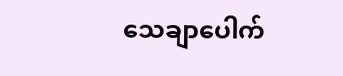သေချာပေါက်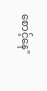စောင့်နေ"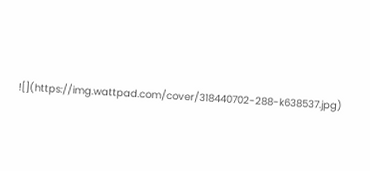![](https://img.wattpad.com/cover/318440702-288-k638537.jpg)